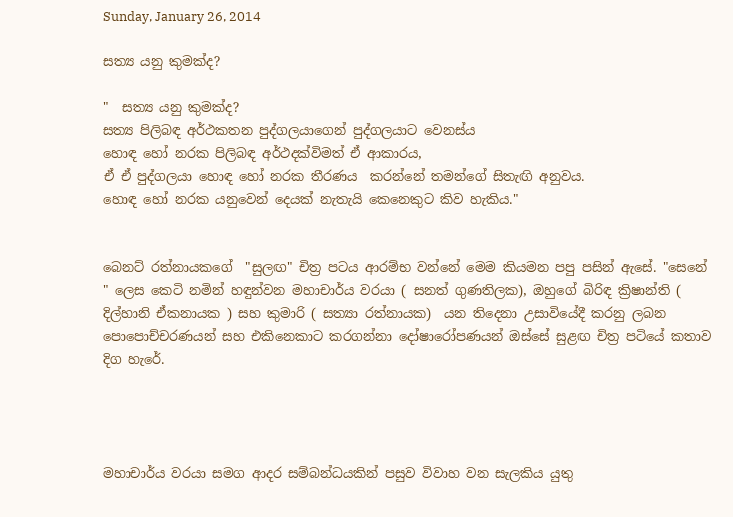Sunday, January 26, 2014

සත්‍ය යනු කුමක්ද?

"  සත්‍ය යනු කුමක්ද?
සත්‍ය පිලිබඳ අර්ථකතන පුද්ගලයාගෙන් පුද්ගලයාට වෙනස්ය
හොඳ හෝ නරක පිලිබඳ අර්ථදක්විමත් ඒ ආකාරය,
ඒ ඒ පුද්ගලයා හොඳ හෝ නරක තීරණය  කරන්නේ තමන්ගේ සිතැඟි අනුවය.
හොඳ හෝ නරක යනුවෙන් දෙයක් නැතැයි කෙනෙකුට කිව හැකිය."


බෙනට් රත්නායකගේ  "සුලඟ" චිත්‍ර පටය ආරම්භ වන්නේ මෙම කියමන පපු පසින් ඇසේ. "සෙනේ " ලෙස කෙටි නමින් හඳුන්වන මහාචාර්ය වරයා ( සනත් ගුණතිලක), ඔහුගේ බිරිඳ ක්‍රිෂාන්ති ( දිල්හානි ඒකනායක ) සහ කුමාරි ( සත්‍යා රත්නායක)  යන තිදෙනා උසාවියේදී කරනු ලබන පොපොච්චරණයන් සහ එකිනෙකාට කරගන්නා දෝෂාරෝපණයන් ඔස්සේ සුළඟ චිත්‍ර පටියේ කතාව දිග හැරේ.




මහාචාර්ය වරයා සමග ආදර සම්බන්ධයකින් පසුව විවාහ වන සැලකිය යුතු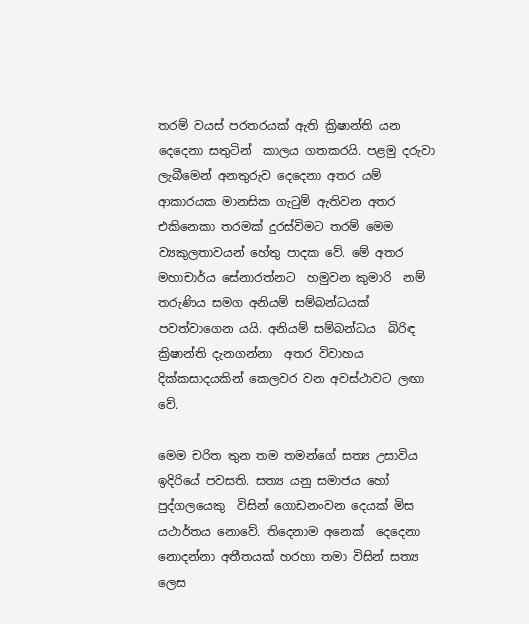තරම් වයස් පරතරයක් ඇති ක්‍රිෂාන්ති යන දෙදෙනා සතුටින්  කාලය ගතකරයි. පළමු දරුවා ලැබීමෙන් අනතුරුව දෙදෙනා අතර යම් ආකාරයක මානසික ගැටුම් ඇතිවන අතර එකිනෙකා තරමක් දුරස්විමට තරම් මෙම ව්‍යකුලතාවයන් හේතු පාදක වේ. මේ අතර මහාචාර්ය සේනාරත්නට  හමුවන කුමාරි  නම් තරුණිය සමග අනියම් සම්බන්ධයක් පවත්වාගෙන යයි. අනියම් සම්බන්ධය  බිරිඳ ක්‍රිෂාන්ති දැනගන්නා  අතර විවාහය දික්කසාදයකින් කෙලවර වන අවස්ථාවට ලඟා වේ.

මෙම චරිත තුන තම තමන්ගේ සත්‍ය උසාවිය ඉදිරියේ පවසති. සත්‍ය යනු සමාජය හෝ පුද්ගලයෙකු  විසින් ගොඩනංවන දෙයක් මිස යථාර්තය නොවේ. තිදෙනාම අනෙක්  දෙදෙනා නොදන්නා අතීතයක් හරහා තමා විසින් සත්‍ය ලෙස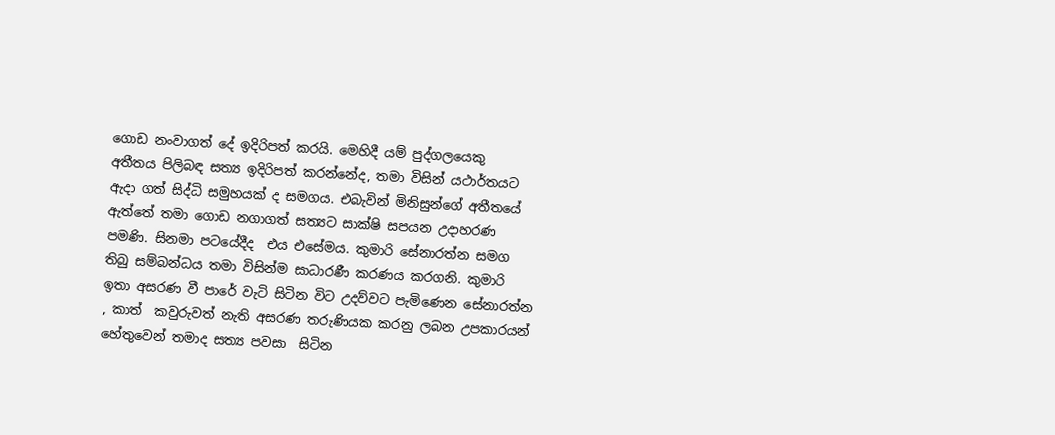ගොඩ නංවාගත් දේ ඉදිරිපත් කරයි. මෙහිදී යම් පුද්ගලයෙකු  අතීතය පිලිබඳ සත්‍ය ඉදිරිපත් කරන්නේද, තමා විසින් යථාර්තයට ඇදා ගත් සිද්ධි සමුහයක් ද සමගය. එබැවින් මිනිසුන්ගේ අතීතයේ ඇත්තේ තමා ගොඩ නගාගත් සත්‍යට සාක්ෂි සපයන උදාහරණ පමණි. සිනමා පටයේදීද  එය එසේමය. කුමාරි සේනාරත්න සමග තිබු සම්බන්ධය තමා විසින්ම සාධාරණී කරණය කරගනි. කුමාරි ඉතා අසරණ වී පාරේ වැටි සිටින විට උදව්වට පැමිණෙන සේනාරත්න , කාත්  කවුරුවත් නැති අසරණ තරුණියක කරනු ලබන උපකාරයන් හේතුවෙන් තමාද සත්‍ය පවසා  සිටින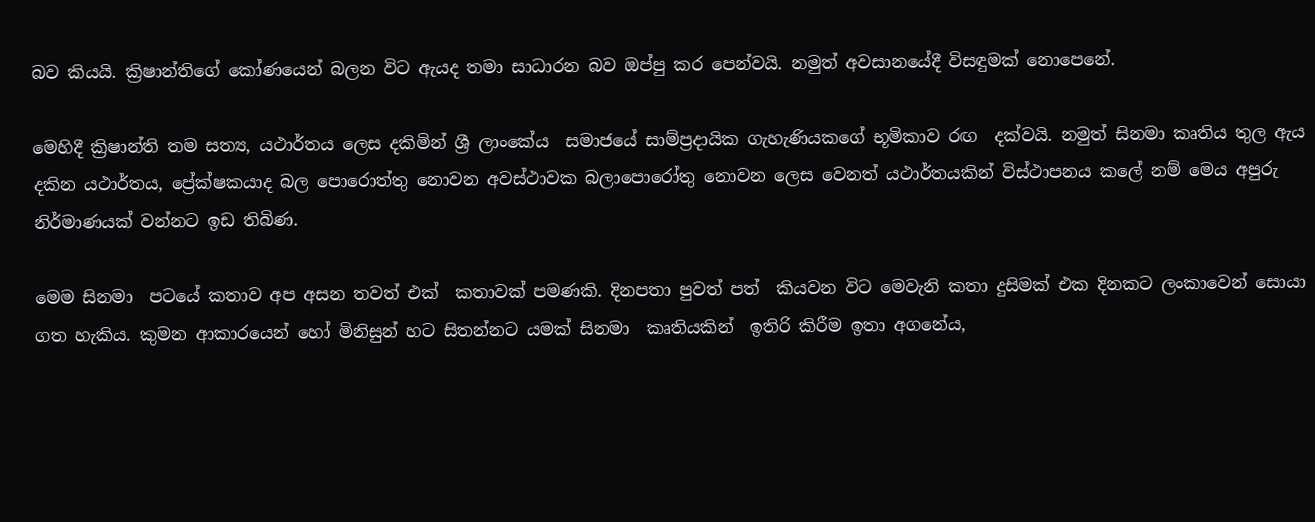බව කියයි. ක්‍රිෂාන්තිගේ කෝණයෙන් බලන විට ඇයද තමා සාධාරන බව ඔප්පු කර පෙන්වයි. නමුත් අවසානයේදී විසඳුමක් නොපෙනේ.

මෙහිදී ක්‍රිෂාන්ති තම සත්‍ය, යථාර්තය ලෙස දකිමින් ශ්‍රී ලාංකේය  සමාජයේ සාම්ප්‍රදායික ගැහැණියකගේ භූමිකාව රඟ  දක්වයි. නමුත් සිනමා කෘතිය තුල ඇය  දකින යථාර්තය, ප්‍රේක්ෂකයාද බල පොරොත්තු නොවන අවස්ථාවක බලාපොරෝතු නොවන ලෙස වෙනත් යථාර්තයකින් විස්ථාපනය කලේ නම් මෙය අපුරු නිර්මාණයක් වන්නට ඉඩ තිබිණ.

මෙම සිනමා  පටයේ කතාව අප අසන තවත් එක්  කතාවක් පමණකි. දිනපතා පුවත් පත්  කියවන විට මෙවැනි කතා දුසිමක් එක දිනකට ලංකාවෙන් සොයා ගත හැකිය. කුමන ආකාරයෙන් හෝ මිනිසුන් හට සිතන්නට යමක් සිනමා  කෘතියකින්  ඉතිරි කිරීම ඉතා අගනේය,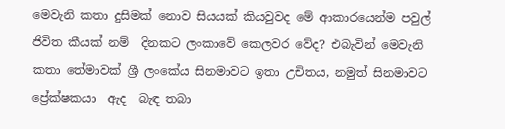මෙවැනි කතා දුසිමක් නොව සියයක් කියවුවද මේ ආකාරයෙන්ම පවුල් ජිවිත කීයක් නම්  දිනකට ලංකාවේ කෙලවර වේද? එබැවින් මෙවැනි කතා තේමාවක් ශ්‍රී ලංකේය සිනමාවට ඉතා උචිතය, නමුත් සිනමාවට ප්‍රේක්ෂකයා  ඇද  බැඳ තබා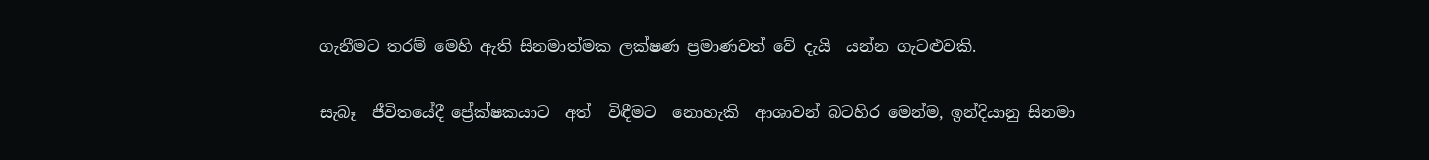ගැනීමට තරම් මෙහි ඇති සිනමාත්මක ලක්ෂණ ප්‍රමාණවත් වේ දැයි  යන්න ගැටළුවකි.

සැබෑ  ජීවිතයේදී ප්‍රේක්ෂකයාට  අත්  විඳීමට  නොහැකි  ආශාවන් බටහිර මෙන්ම, ඉන්දියානු සිනමා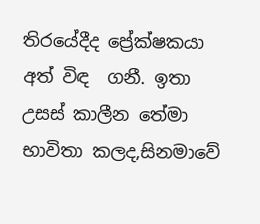තිරයේදීද ප්‍රේක්ෂකයා අත් විඳ  ගනී. ඉතා උසස් කාලීන තේමා භාවිතා කලද,සිනමාවේ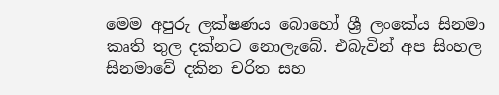මෙම අපුරු ලක්ෂණය බොහෝ ශ්‍රී ලංකේය සිනමා කෘති තුල දක්නට නොලැබේ. එබැවින් අප සිංහල සිනමාවේ දකින චරිත සහ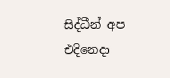සිද්ධීන් අප එදිනෙදා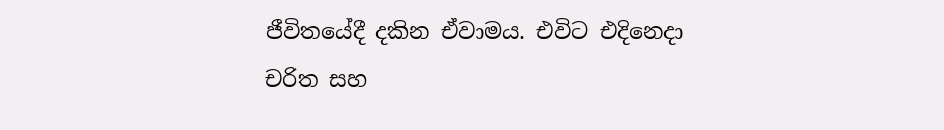ජීවිතයේදී දකින ඒවාමය. එවිට එදිනෙදා චරිත සහ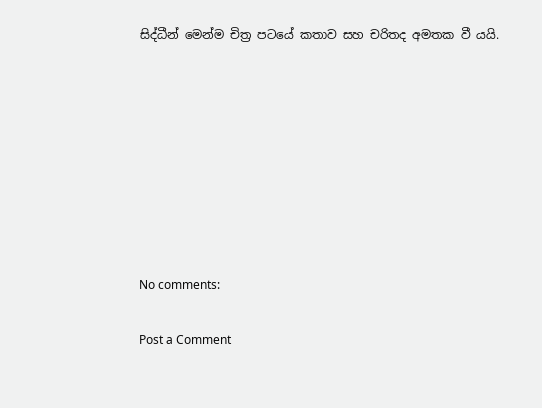සිද්ධීන් මෙන්ම චිත්‍ර පටයේ කතාව සහ චරිතද අමතක වී යයි.








No comments:

Post a Comment